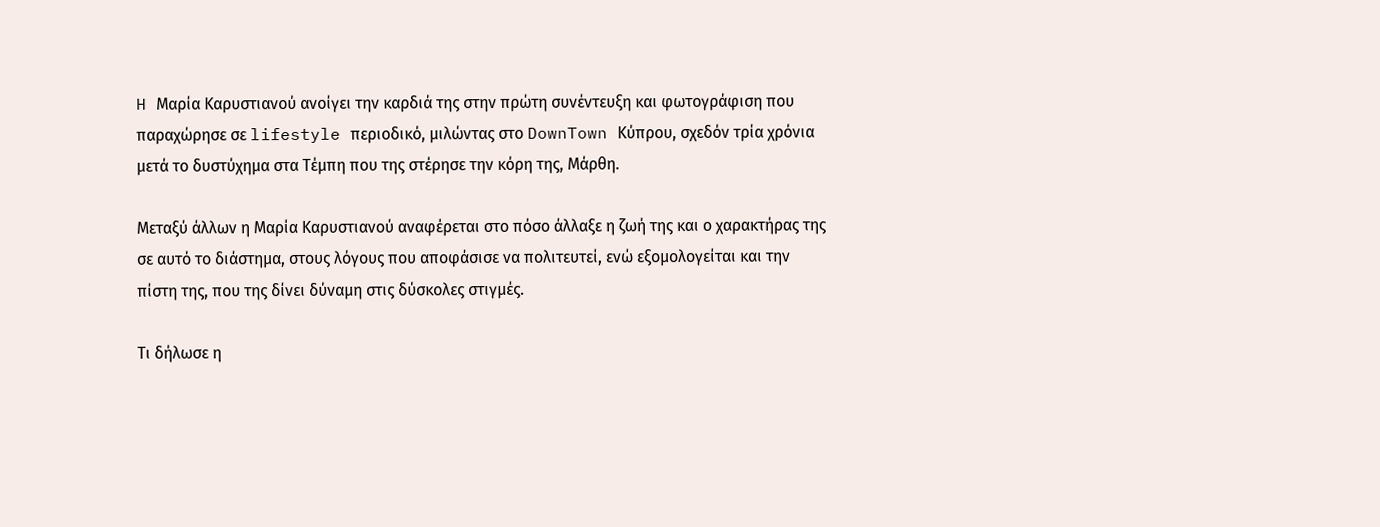H Μαρία Καρυστιανού ανοίγει την καρδιά της στην πρώτη συνέντευξη και φωτογράφιση που παραχώρησε σε lifestyle περιοδικό, μιλώντας στο DownTown Κύπρου, σχεδόν τρία χρόνια μετά το δυστύχημα στα Τέμπη που της στέρησε την κόρη της, Μάρθη.

Μεταξύ άλλων η Μαρία Καρυστιανού αναφέρεται στο πόσο άλλαξε η ζωή της και ο χαρακτήρας της σε αυτό το διάστημα, στους λόγους που αποφάσισε να πολιτευτεί, ενώ εξομολογείται και την πίστη της, που της δίνει δύναμη στις δύσκολες στιγμές.

Τι δήλωσε η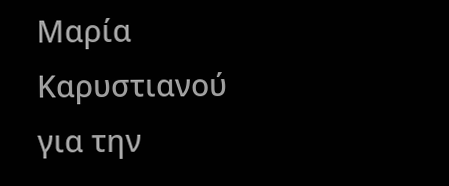Μαρία Καρυστιανού για την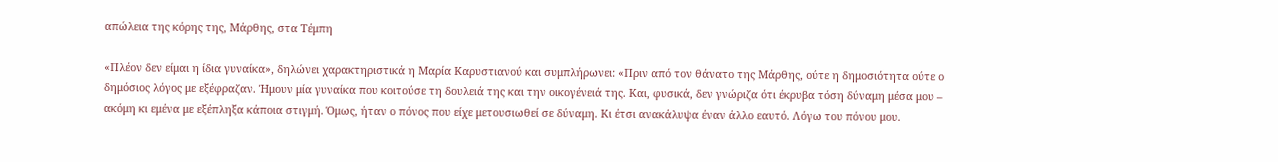απώλεια της κόρης της, Μάρθης, στα Τέμπη

«Πλέον δεν είμαι η ίδια γυναίκα», δηλώνει χαρακτηριστικά η Μαρία Καρυστιανού και συμπλήρωνει: «Πριν από τον θάνατο της Μάρθης, ούτε η δημοσιότητα ούτε ο δημόσιος λόγος με εξέφραζαν. Ήμουν μία γυναίκα που κοιτούσε τη δουλειά της και την οικογένειά της. Και, φυσικά, δεν γνώριζα ότι έκρυβα τόση δύναμη μέσα μου – ακόμη κι εμένα με εξέπληξα κάποια στιγμή. Όμως, ήταν ο πόνος που είχε μετουσιωθεί σε δύναμη. Κι έτσι ανακάλυψα έναν άλλο εαυτό. Λόγω του πόνου μου.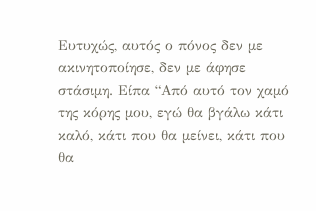Ευτυχώς, αυτός ο πόνος δεν με ακινητοποίησε, δεν με άφησε στάσιμη. Είπα “Από αυτό τον χαμό της κόρης μου, εγώ θα βγάλω κάτι καλό, κάτι που θα μείνει, κάτι που θα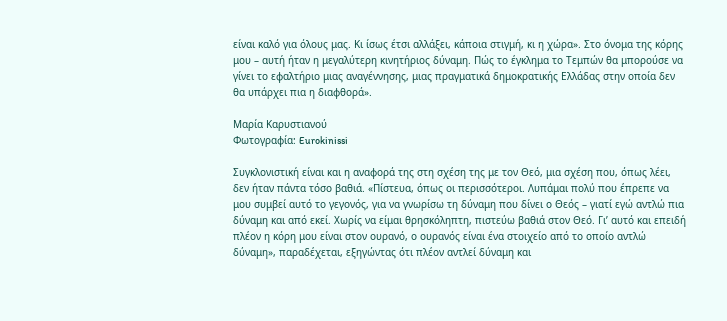είναι καλό για όλους μας. Κι ίσως έτσι αλλάξει, κάποια στιγμή, κι η χώρα». Στο όνομα της κόρης μου – αυτή ήταν η μεγαλύτερη κινητήριος δύναμη. Πώς το έγκλημα το Τεμπών θα μπορούσε να γίνει το εφαλτήριο μιας αναγέννησης, μιας πραγματικά δημοκρατικής Ελλάδας στην οποία δεν θα υπάρχει πια η διαφθορά».

Μαρία Καρυστιανού
Φωτογραφία: Eurokinissi

Συγκλονιστική είναι και η αναφορά της στη σχέση της με τον Θεό, μια σχέση που, όπως λέει, δεν ήταν πάντα τόσο βαθιά. «Πίστευα, όπως οι περισσότεροι. Λυπάμαι πολύ που έπρεπε να μου συμβεί αυτό το γεγονός, για να γνωρίσω τη δύναμη που δίνει ο Θεός – γιατί εγώ αντλώ πια δύναμη και από εκεί. Χωρίς να είμαι θρησκόληπτη, πιστεύω βαθιά στον Θεό. Γι’ αυτό και επειδή πλέον η κόρη μου είναι στον ουρανό, ο ουρανός είναι ένα στοιχείο από το οποίο αντλώ δύναμη», παραδέχεται, εξηγώντας ότι πλέον αντλεί δύναμη και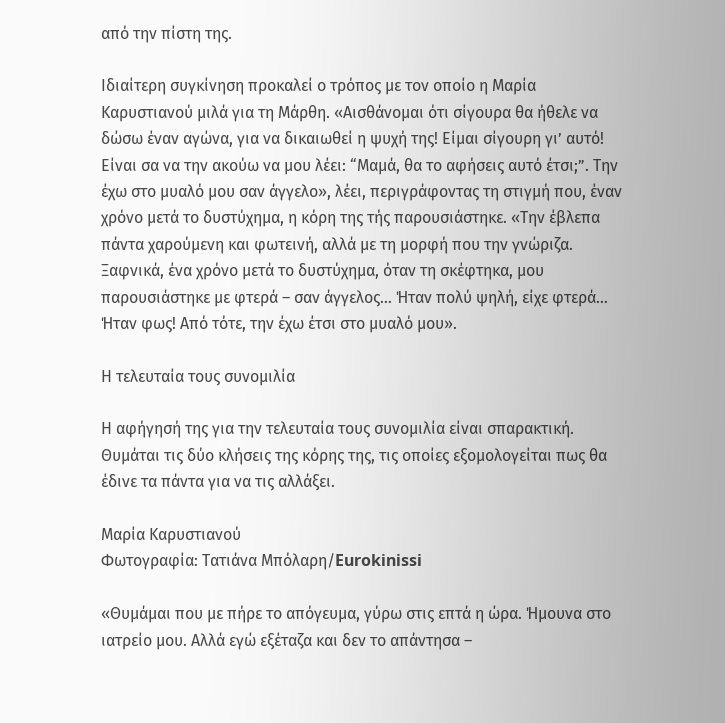από την πίστη της.

Ιδιαίτερη συγκίνηση προκαλεί ο τρόπος με τον οποίο η Μαρία Καρυστιανού μιλά για τη Μάρθη. «Αισθάνομαι ότι σίγουρα θα ήθελε να δώσω έναν αγώνα, για να δικαιωθεί η ψυχή της! Είμαι σίγουρη γι’ αυτό! Είναι σα να την ακούω να μου λέει: “Μαμά, θα το αφήσεις αυτό έτσι;”. Την έχω στο μυαλό μου σαν άγγελο», λέει, περιγράφοντας τη στιγμή που, έναν χρόνο μετά το δυστύχημα, η κόρη της τής παρουσιάστηκε. «Την έβλεπα πάντα χαρούμενη και φωτεινή, αλλά με τη μορφή που την γνώριζα. Ξαφνικά, ένα χρόνο μετά το δυστύχημα, όταν τη σκέφτηκα, μου παρουσιάστηκε με φτερά – σαν άγγελος… Ήταν πολύ ψηλή, είχε φτερά… Ήταν φως! Από τότε, την έχω έτσι στο μυαλό μου».

Η τελευταία τους συνομιλία

Η αφήγησή της για την τελευταία τους συνομιλία είναι σπαρακτική. Θυμάται τις δύο κλήσεις της κόρης της, τις οποίες εξομολογείται πως θα έδινε τα πάντα για να τις αλλάξει.

Μαρία Καρυστιανού
Φωτογραφία: Τατιάνα Μπόλαρη/Eurokinissi

«Θυμάμαι που με πήρε το απόγευμα, γύρω στις επτά η ώρα. Ήμουνα στο ιατρείο μου. Αλλά εγώ εξέταζα και δεν το απάντησα –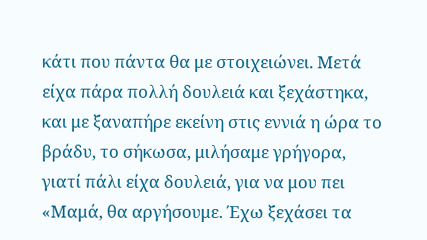κάτι που πάντα θα με στοιχειώνει. Μετά είχα πάρα πολλή δουλειά και ξεχάστηκα, και με ξαναπήρε εκείνη στις εννιά η ώρα το βράδυ, το σήκωσα, μιλήσαμε γρήγορα, γιατί πάλι είχα δουλειά, για να μου πει «Μαμά, θα αργήσουμε. Έχω ξεχάσει τα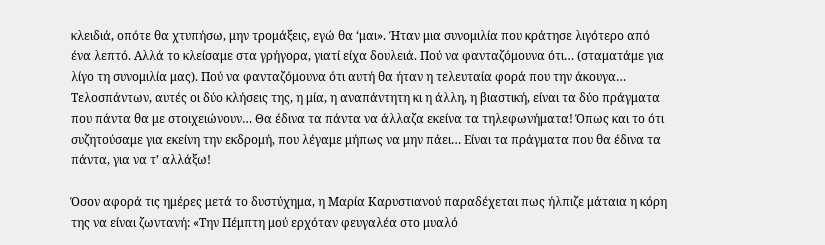κλειδιά, οπότε θα χτυπήσω, μην τρομάξεις, εγώ θα ‘μαι». Ήταν μια συνομιλία που κράτησε λιγότερο από ένα λεπτό. Αλλά το κλείσαμε στα γρήγορα, γιατί είχα δουλειά. Πού να φανταζόμουνα ότι… (σταματάμε για λίγο τη συνομιλία μας). Πού να φανταζόμουνα ότι αυτή θα ήταν η τελευταία φορά που την άκουγα… Τελοσπάντων, αυτές οι δύο κλήσεις της, η μία, η αναπάντητη κι η άλλη, η βιαστική, είναι τα δύο πράγματα που πάντα θα με στοιχειώνουν… Θα έδινα τα πάντα να άλλαζα εκείνα τα τηλεφωνήματα! Όπως και το ότι συζητούσαμε για εκείνη την εκδρομή, που λέγαμε μήπως να μην πάει… Είναι τα πράγματα που θα έδινα τα πάντα, για να τ’ αλλάξω!

Όσον αφορά τις ημέρες μετά το δυστύχημα, η Μαρία Καρυστιανού παραδέχεται πως ήλπιζε μάταια η κόρη της να είναι ζωντανή: «Την Πέμπτη μού ερχόταν φευγαλέα στο μυαλό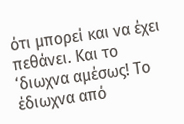ότι μπορεί και να έχει πεθάνει. Και το ‘διωχνα αμέσως! Το έδιωχνα από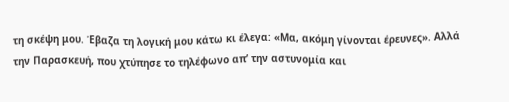τη σκέψη μου. Έβαζα τη λογική μου κάτω κι έλεγα: «Μα, ακόμη γίνονται έρευνες». Αλλά την Παρασκευή, που χτύπησε το τηλέφωνο απ’ την αστυνομία και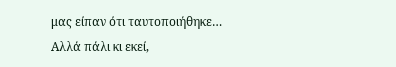μας είπαν ότι ταυτοποιήθηκε… Αλλά πάλι κι εκεί,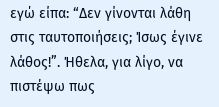εγώ είπα: “Δεν γίνονται λάθη στις ταυτοποιήσεις; Ίσως έγινε λάθος!”. Ήθελα, για λίγο, να πιστέψω πως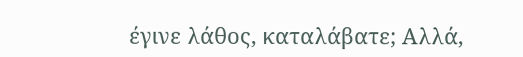έγινε λάθος, καταλάβατε; Αλλά,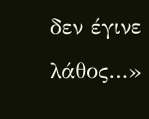δεν έγινε λάθος…»